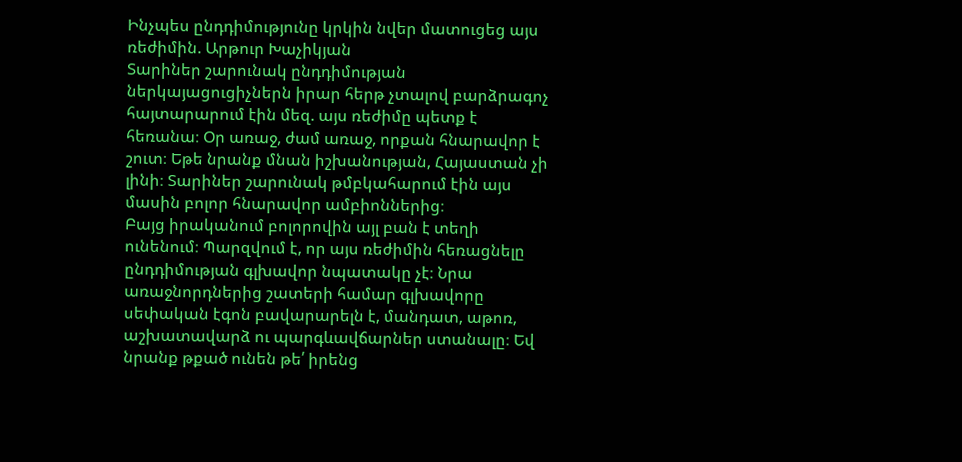Ինչպես ընդդիմությունը կրկին նվեր մատուցեց այս ռեժիմին. Արթուր Խաչիկյան
Տարիներ շարունակ ընդդիմության ներկայացուցիչներն իրար հերթ չտալով բարձրագոչ հայտարարում էին մեզ. այս ռեժիմը պետք է հեռանա։ Օր առաջ, ժամ առաջ, որքան հնարավոր է շուտ։ Եթե նրանք մնան իշխանության, Հայաստան չի լինի։ Տարիներ շարունակ թմբկահարում էին այս մասին բոլոր հնարավոր ամբիոններից։
Բայց իրականում բոլորովին այլ բան է տեղի ունենում։ Պարզվում է, որ այս ռեժիմին հեռացնելը ընդդիմության գլխավոր նպատակը չէ։ Նրա առաջնորդներից շատերի համար գլխավորը սեփական էգոն բավարարելն է, մանդատ, աթոռ, աշխատավարձ ու պարգևավճարներ ստանալը։ Եվ նրանք թքած ունեն թե՛ իրենց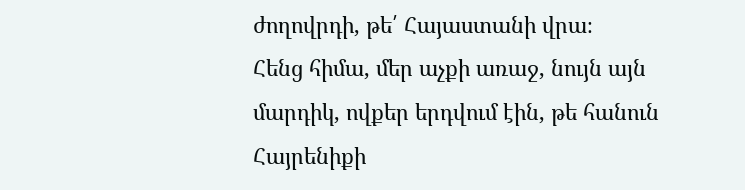ժողովրդի, թե՛ Հայաստանի վրա։
Հենց հիմա, մեր աչքի առաջ, նույն այն մարդիկ, ովքեր երդվում էին, թե հանուն Հայրենիքի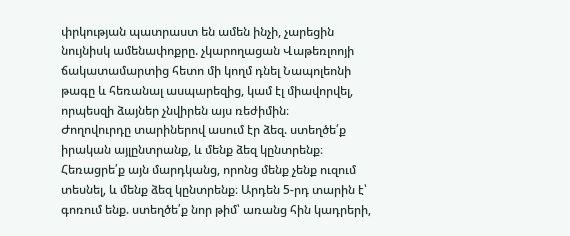փրկության պատրաստ են ամեն ինչի, չարեցին նույնիսկ ամենափոքրը. չկարողացան Վաթեռլոոյի ճակատամարտից հետո մի կողմ դնել Նապոլեոնի թագը և հեռանալ ասպարեզից, կամ էլ միավորվել, որպեսզի ձայներ չնվիրեն այս ռեժիմին։
Ժողովուրդը տարիներով ասում էր ձեզ. ստեղծե՛ք իրական այլընտրանք, և մենք ձեզ կընտրենք։ Հեռացրե՛ք այն մարդկանց, որոնց մենք չենք ուզում տեսնել, և մենք ձեզ կընտրենք։ Արդեն 5-րդ տարին է՝ գոռում ենք. ստեղծե՛ք նոր թիմ՝ առանց հին կադրերի,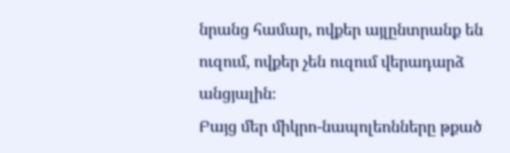նրանց համար, ովքեր այլընտրանք են ուզում, ովքեր չեն ուզում վերադարձ անցյալին։
Բայց մեր միկրո-նապոլեոնները թքած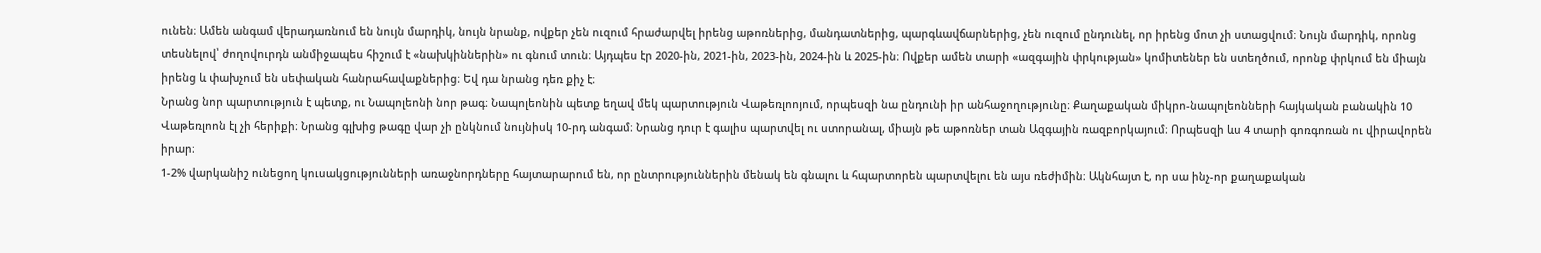ունեն։ Ամեն անգամ վերադառնում են նույն մարդիկ, նույն նրանք, ովքեր չեն ուզում հրաժարվել իրենց աթոռներից, մանդատներից, պարգևավճարներից, չեն ուզում ընդունել, որ իրենց մոտ չի ստացվում։ Նույն մարդիկ, որոնց տեսնելով՝ ժողովուրդն անմիջապես հիշում է «նախկիններին» ու գնում տուն։ Այդպես էր 2020-ին, 2021-ին, 2023-ին, 2024-ին և 2025-ին։ Ովքեր ամեն տարի «ազգային փրկության» կոմիտեներ են ստեղծում, որոնք փրկում են միայն իրենց և փախչում են սեփական հանրահավաքներից։ Եվ դա նրանց դեռ քիչ է։
Նրանց նոր պարտություն է պետք, ու Նապոլեոնի նոր թագ։ Նապոլեոնին պետք եղավ մեկ պարտություն Վաթեռլոոյում, որպեսզի նա ընդունի իր անհաջողությունը։ Քաղաքական միկրո-նապոլեոնների հայկական բանակին 10 Վաթեռլոոն էլ չի հերիքի։ Նրանց գլխից թագը վար չի ընկնում նույնիսկ 10-րդ անգամ։ Նրանց դուր է գալիս պարտվել ու ստորանալ, միայն թե աթոռներ տան Ազգային ռազբորկայում։ Որպեսզի ևս 4 տարի գոռգոռան ու վիրավորեն իրար։
1-2% վարկանիշ ունեցող կուսակցությունների առաջնորդները հայտարարում են, որ ընտրություններին մենակ են գնալու և հպարտորեն պարտվելու են այս ռեժիմին։ Ակնհայտ է, որ սա ինչ-որ քաղաքական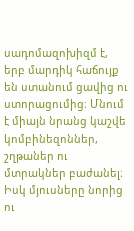սադոմազոխիզմ է, երբ մարդիկ հաճույք են ստանում ցավից ու ստորացումից։ Մնում է միայն նրանց կաշվե կոմբինեզոններ, շղթաներ ու մտրակներ բաժանել։ Իսկ մյուսները նորից ու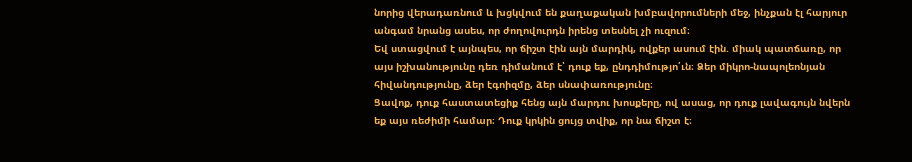նորից վերադառնում և խցկվում են քաղաքական խմբավորումների մեջ, ինչքան էլ հարյուր անգամ նրանց ասես, որ ժողովուրդն իրենց տեսնել չի ուզում։
Եվ ստացվում է այնպես, որ ճիշտ էին այն մարդիկ, ովքեր ասում էին. միակ պատճառը, որ այս իշխանությունը դեռ դիմանում է՝ դուք եք, ընդդիմությո՛ւն։ Ձեր միկրո-նապոլեոնյան հիվանդությունը, ձեր էգոիզմը, ձեր սնափառությունը։
Ցավոք, դուք հաստատեցիք հենց այն մարդու խոսքերը, ով ասաց, որ դուք լավագույն նվերն եք այս ռեժիմի համար։ Դուք կրկին ցույց տվիք, որ նա ճիշտ է։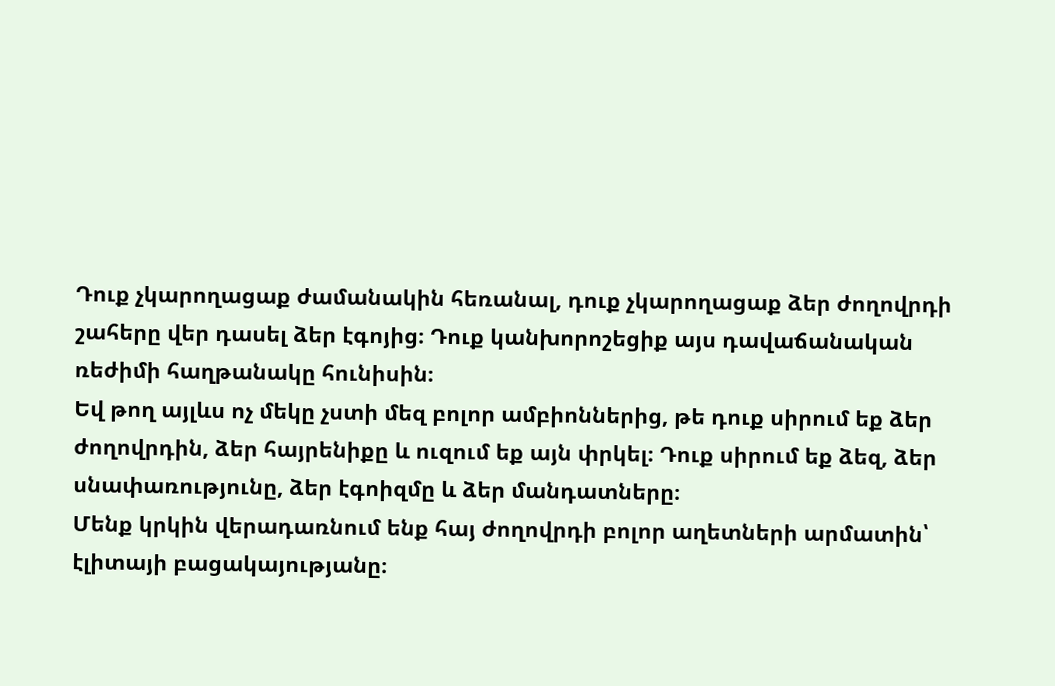Դուք չկարողացաք ժամանակին հեռանալ, դուք չկարողացաք ձեր ժողովրդի շահերը վեր դասել ձեր էգոյից։ Դուք կանխորոշեցիք այս դավաճանական ռեժիմի հաղթանակը հունիսին։
Եվ թող այլևս ոչ մեկը չստի մեզ բոլոր ամբիոններից, թե դուք սիրում եք ձեր ժողովրդին, ձեր հայրենիքը և ուզում եք այն փրկել։ Դուք սիրում եք ձեզ, ձեր սնափառությունը, ձեր էգոիզմը և ձեր մանդատները։
Մենք կրկին վերադառնում ենք հայ ժողովրդի բոլոր աղետների արմատին՝ էլիտայի բացակայությանը։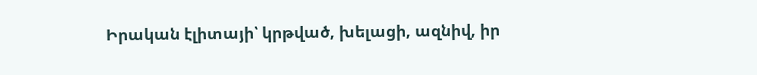Իրական էլիտայի՝ կրթված, խելացի, ազնիվ, իր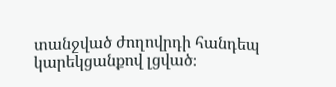տանջված ժողովրդի հանդեպ կարեկցանքով լցված։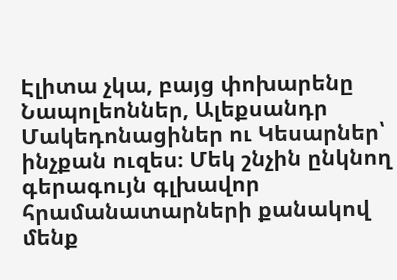Էլիտա չկա, բայց փոխարենը Նապոլեոններ, Ալեքսանդր Մակեդոնացիներ ու Կեսարներ՝ ինչքան ուզես։ Մեկ շնչին ընկնող գերագույն գլխավոր հրամանատարների քանակով մենք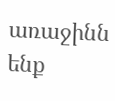առաջինն ենք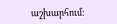աշխարհում։